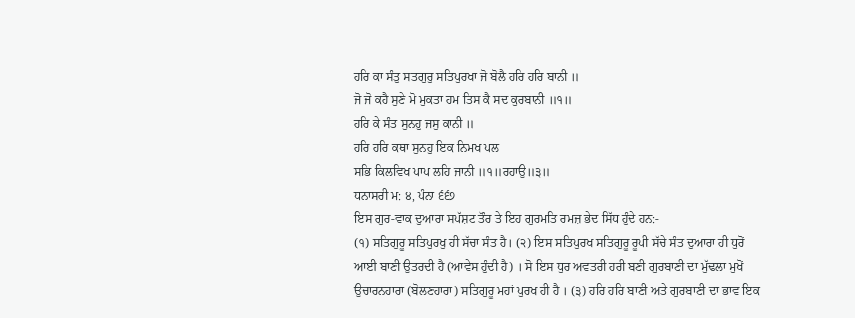ਹਰਿ ਕਾ ਸੰਤੁ ਸਤਗੁਰੁ ਸਤਿਪੁਰਖਾ ਜੋ ਬੋਲੈ ਹਰਿ ਹਰਿ ਬਾਨੀ ॥
ਜੋ ਜੋ ਕਹੈ ਸੁਣੇ ਮੋ ਮੁਕਤਾ ਹਮ ਤਿਸ ਕੈ ਸਦ ਕੁਰਬਾਨੀ ॥੧॥
ਹਰਿ ਕੇ ਸੰਤ ਸੁਨਹੁ ਜਸੁ ਕਾਨੀ ॥
ਹਰਿ ਹਰਿ ਕਥਾ ਸੁਨਹੁ ਇਕ ਨਿਮਖ ਪਲ
ਸਭਿ ਕਿਲਵਿਖ ਪਾਪ ਲਹਿ ਜਾਨੀ ॥੧॥ਰਹਾਉ॥੩॥
ਧਨਾਸਰੀ ਮ: ੪, ਪੰਨਾ ੬੬੭
ਇਸ ਗੁਰ-ਵਾਕ ਦੁਆਰਾ ਸਪੱਸ਼ਟ ਤੌਰ ਤੇ ਇਹ ਗੁਰਮਤਿ ਰਮਜ਼ ਭੇਦ ਸਿੱਧ ਹੁੰਦੇ ਹਨ:-
(੧) ਸਤਿਗੁਰੂ ਸਤਿਪੁਰਖੁ ਹੀ ਸੱਚਾ ਸੰਤ ਹੈ। (੨) ਇਸ ਸਤਿਪੁਰਖ ਸਤਿਗੁਰੂ ਰੂਪੀ ਸੱਚੇ ਸੰਤ ਦੁਆਰਾ ਹੀ ਧੁਰੋਂ ਆਈ ਬਾਣੀ ਉਤਰਦੀ ਹੈ (ਆਵੇਸ ਹੁੰਦੀ ਹੈ) । ਸੋ ਇਸ ਧੁਰ ਅਵਤਰੀ ਹਰੀ ਬਣੀ ਗੁਰਬਾਣੀ ਦਾ ਮੁੱਢਲਾ ਮੁਖੋਂ ਉਚਾਰਨਹਾਰਾ (ਬੋਲਣਹਾਰਾ) ਸਤਿਗੁਰੂ ਮਹਾਂ ਪੁਰਖ ਹੀ ਹੈ । (੩) ਹਰਿ ਹਰਿ ਬਾਣੀ ਅਤੇ ਗੁਰਬਾਣੀ ਦਾ ਭਾਵ ਇਕ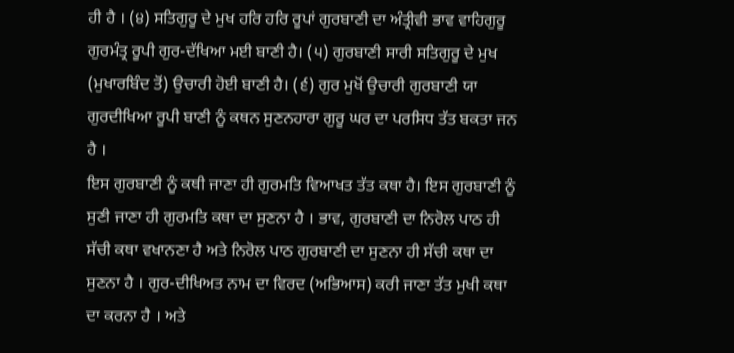ਹੀ ਹੈ । (੪) ਸਤਿਗੁਰੂ ਦੇ ਮੁਖ ਹਰਿ ਹਰਿ ਰੂਪਾਂ ਗੁਰਬਾਣੀ ਦਾ ਅੰਤ੍ਰੀਵੀ ਭਾਵ ਵਾਹਿਗੁਰੂ ਗੁਰਮੰਤ੍ਰ ਰੂਪੀ ਗੁਰ-ਦੱਖਿਆ ਮਈ ਬਾਣੀ ਹੈ। (੫) ਗੁਰਬਾਣੀ ਸਾਰੀ ਸਤਿਗੁਰੂ ਦੇ ਮੁਖ (ਮੁਖਾਰਬਿੰਦ ਤੋਂ) ਉਚਾਰੀ ਹੋਈ ਬਾਣੀ ਹੈ। (੬) ਗੁਰ ਮੁਖੋਂ ਉਚਾਰੀ ਗੁਰਬਾਣੀ ਯਾ ਗੁਰਦੀਖਿਆ ਰੂਪੀ ਬਾਣੀ ਨੂੰ ਕਥਨ ਸੁਣਨਹਾਰਾ ਗੁਰੂ ਘਰ ਦਾ ਪਰਸਿਧ ਤੱਤ ਬਕਤਾ ਜਨ ਹੈ ।
ਇਸ ਗੁਰਬਾਣੀ ਨੂੰ ਕਥੀ ਜਾਣਾ ਹੀ ਗੁਰਮਤਿ ਵਿਆਖਤ ਤੱਤ ਕਥਾ ਹੈ। ਇਸ ਗੁਰਬਾਣੀ ਨੂੰ ਸੁਣੀ ਜਾਣਾ ਹੀ ਗੁਰਮਤਿ ਕਥਾ ਦਾ ਸੁਣਨਾ ਹੈ । ਭਾਵ, ਗੁਰਬਾਣੀ ਦਾ ਨਿਰੋਲ ਪਾਠ ਹੀ ਸੱਚੀ ਕਥਾ ਵਖਾਨਣਾ ਹੈ ਅਤੇ ਨਿਰੋਲ ਪਾਠ ਗੁਰਬਾਣੀ ਦਾ ਸੁਣਨਾ ਹੀ ਸੱਚੀ ਕਥਾ ਦਾ ਸੁਣਨਾ ਹੈ । ਗੁਰ-ਦੀਖਿਅਤ ਨਾਮ ਦਾ ਵਿਰਦ (ਅਭਿਆਸ) ਕਰੀ ਜਾਣਾ ਤੱਤ ਮੁਖੀ ਕਥਾ ਦਾ ਕਰਨਾ ਹੈ । ਅਤੇ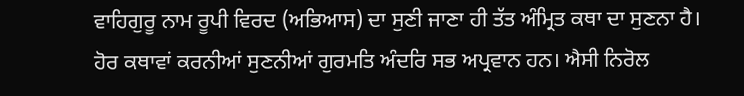ਵਾਹਿਗੁਰੂ ਨਾਮ ਰੂਪੀ ਵਿਰਦ (ਅਭਿਆਸ) ਦਾ ਸੁਣੀ ਜਾਣਾ ਹੀ ਤੱਤ ਅੰਮ੍ਰਿਤ ਕਥਾ ਦਾ ਸੁਣਨਾ ਹੈ। ਹੋਰ ਕਥਾਵਾਂ ਕਰਨੀਆਂ ਸੁਣਨੀਆਂ ਗੁਰਮਤਿ ਅੰਦਰਿ ਸਭ ਅਪ੍ਰਵਾਨ ਹਨ। ਐਸੀ ਨਿਰੋਲ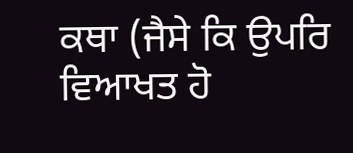ਕਥਾ (ਜੈਸੇ ਕਿ ਉਪਰਿ ਵਿਆਖਤ ਹੋ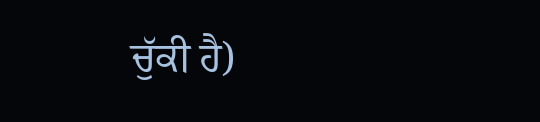ਚੁੱਕੀ ਹੈ)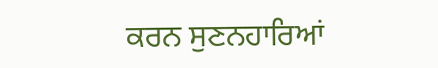ਕਰਨ ਸੁਣਨਹਾਰਿਆਂ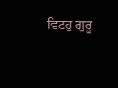ਵਿਟਹੁ ਗੁਰੂ